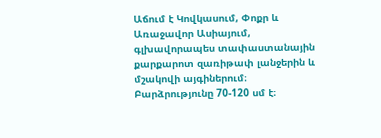Աճում է Կովկասում, Փոքր և Առաջավոր Ասիայում, գլխավորապես տափաստանային քարքարոտ զառիթափ լանջերին և մշակովի այգիներում։ Բարձրությունը 70-120 սմ է։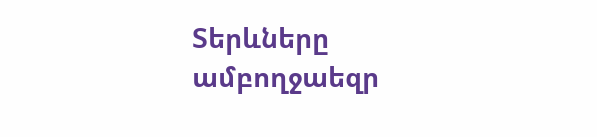Տերևները ամբողջաեզր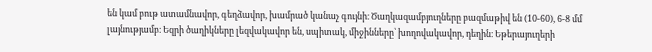են կամ բութ ատամնավոր, գեղձավոր, խամրած կանաչ գույնի։ Ծաղկազամբյուղները բազմաթիվ են (10-60), 6-8 մմ լայնությամբ։ Եզրի ծաղիկները լեզվակավոր են, սպիտակ, միջինները՝ խողովակավոր, դեղին։ Եթերայուղերի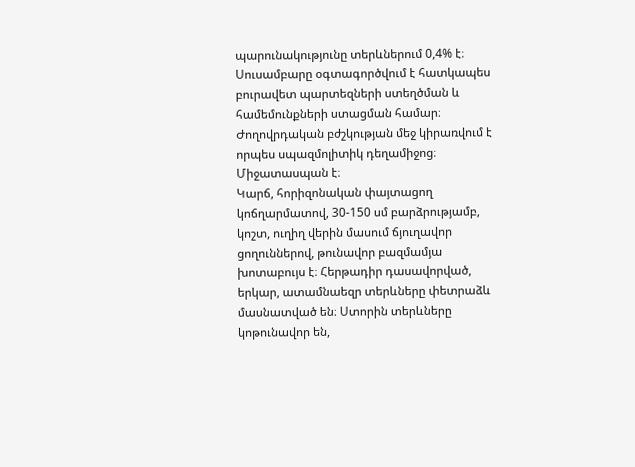պարունակությունը տերևներում 0,4% է։ Սուսամբարը օգտագործվում է հատկապես բուրավետ պարտեզների ստեղծման և համեմունքների ստացման համար։ Ժողովրդական բժշկության մեջ կիրառվում է որպես սպազմոլիտիկ դեղամիջոց։ Միջատասպան է։
Կարճ, հորիզոնական փայտացող կոճղարմատով, 30-150 սմ բարձրությամբ, կոշտ, ուղիղ վերին մասում ճյուղավոր ցողուններով, թունավոր բազմամյա խոտաբույս է։ Հերթադիր դասավորված, երկար, ատամնաեզր տերևները փետրաձև մասնատված են։ Ստորին տերևները կոթունավոր են,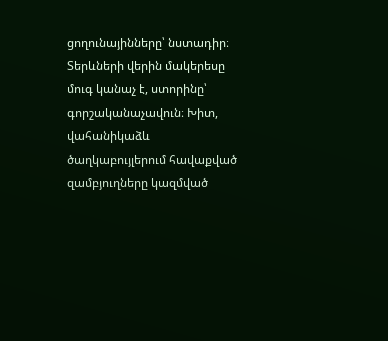ցողունայինները՝ նստադիր։ Տերևների վերին մակերեսը մուգ կանաչ է, ստորինը՝ գորշականաչավուն։ Խիտ, վահանիկաձև ծաղկաբույլերում հավաքված զամբյուղները կազմված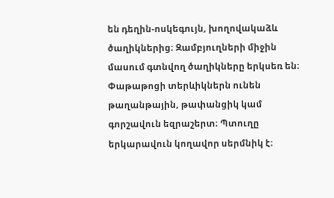են դեղին-ոսկեգույն, խողովակաձև ծաղիկներից։ Զամբյուղների միջին մասում գտնվող ծաղիկները երկսեռ են։ Փաթաթոցի տերևիկներն ունեն թաղանթային, թափանցիկ կամ գորշավուն եզրաշերտ։ Պտուղը երկարավուն կողավոր սերմնիկ է։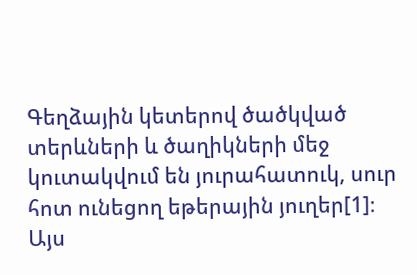Գեղձային կետերով ծածկված տերևների և ծաղիկների մեջ կուտակվում են յուրահատուկ, սուր հոտ ունեցող եթերային յուղեր[1]։
Այս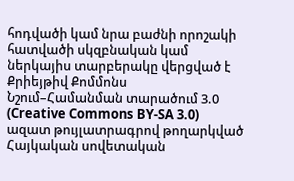հոդվածի կամ նրա բաժնի որոշակի հատվածի սկզբնական կամ ներկայիս տարբերակը վերցված է Քրիեյթիվ Քոմմոնս Նշում–Համանման տարածում 3.0 (Creative Commons BY-SA 3.0) ազատ թույլատրագրով թողարկված Հայկական սովետական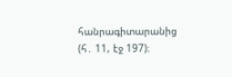հանրագիտարանից (հ․ 11, էջ 197)։